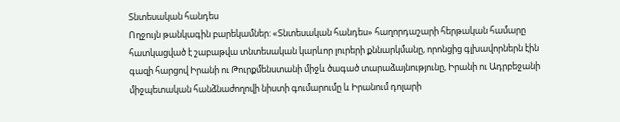Տնտեսական հանդես
Ողջույն թանկագին բարեկամներ: «Տնտեսական հանդես» հաղորդաշարի հերթական համարը հատկացված է շաբաթվա տնտեսական կարևոր լուրերի քննարկմանը, որոնցից գլխավորներն էին գազի հարցով Իրանի ու Թուրքմենստանի միջև ծագած տարաձայնությունը, Իրանի ու Ադրբեջանի միջպետական հանձնաժողովի նիստի գումարումը և Իրանում դոլարի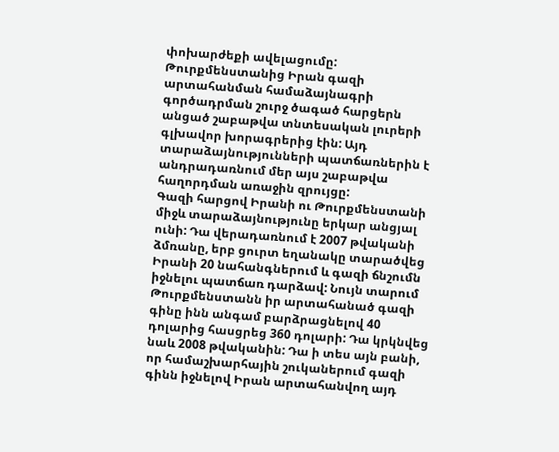փոխարժեքի ավելացումը:
Թուրքմենստանից Իրան գազի արտահանման համաձայնագրի գործադրման շուրջ ծագած հարցերն անցած շաբաթվա տնտեսական լուրերի գլխավոր խորագրերից էին: Այդ տարաձայնությունների պատճառներին է անդրադառնում մեր այս շաբաթվա հաղորդման առաջին զրույցը:
Գազի հարցով Իրանի ու Թուրքմենստանի միջև տարաձայնությունը երկար անցյալ ունի: Դա վերադառնում է 2007 թվականի ձմռանը, երբ ցուրտ եղանակը տարածվեց Իրանի 20 նահանգներում և գազի ճնշումն իջնելու պատճառ դարձավ: Նույն տարում Թուրքմենստանն իր արտահանած գազի գինը ինն անգամ բարձրացնելով 40 դոլարից հասցրեց 360 դոլարի: Դա կրկնվեց նաև 2008 թվականին: Դա ի տես այն բանի, որ համաշխարհային շուկաներում գազի գինն իջնելով Իրան արտահանվող այդ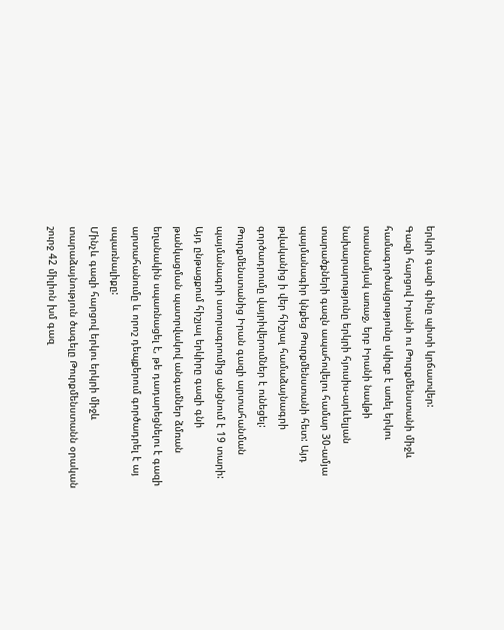երկրի գազի գինը պիտի կրճատվեր:
Գազի հարցով Իրանի ու Թուրքմենստանի միջև համագործակցությունը սկիզբ է առել երկու տասնամյակ առաջ, երբ Իրանի նավթի նախարարությունը երկրի հյուսիս-արևելյան տարածքների գազն ապահովելու համար 30-ամյա պայմանագիր կնքեց Թուրքմենստանի հետ: Այդ թվականից ի վեր հիշյալ համաձայնագրի գործադրումը վայրիվերումներ է ունեցել: Թուրքմենստանից Իրան գազի արտահանման պայմանագրի ստորագրումից անցնում է 19 տարի: Այդ ընթացքում հիշյալ երկիրը գազի գնի թանկացման պատրվակով անգամներ ձմռան եղանակին սպառնացել է, թե դադարեցնելու է գազի արտահանումը և որոշ դեպքերում գործադրել է այ սպառնալիքը:
Մինչև գազի հարցով երկու երկրի միջև տարաձայնություն ծագելը Թուրքմենստանն օրական շուրջ 42 միլիոն խմ գազ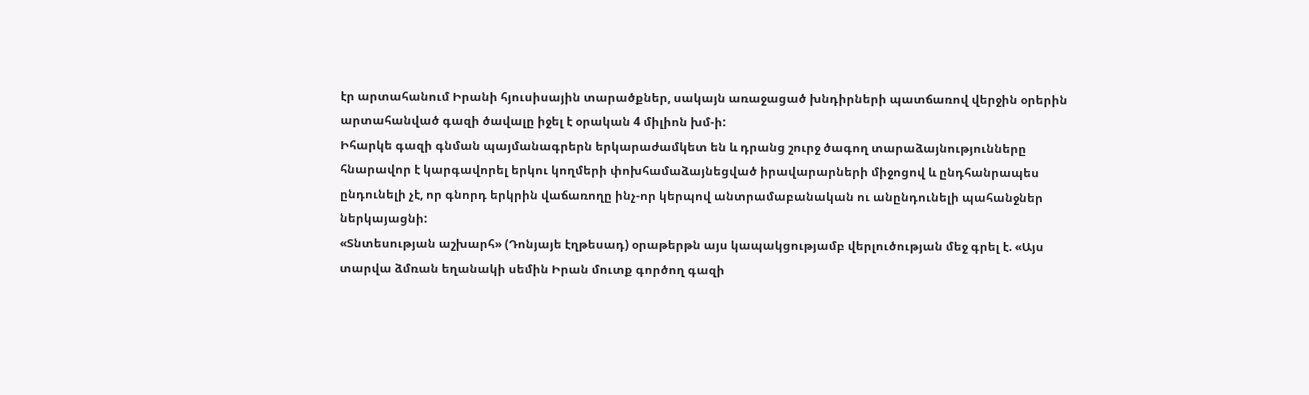էր արտահանում Իրանի հյուսիսային տարածքներ, սակայն առաջացած խնդիրների պատճառով վերջին օրերին արտահանված գազի ծավալը իջել է օրական 4 միլիոն խմ-ի:
Իհարկե գազի գնման պայմանագրերն երկարաժամկետ են և դրանց շուրջ ծագող տարաձայնությունները հնարավոր է կարգավորել երկու կողմերի փոխհամաձայնեցված իրավարարների միջոցով և ընդհանրապես ընդունելի չէ, որ գնորդ երկրին վաճառողը ինչ-որ կերպով անտրամաբանական ու անընդունելի պահանջներ ներկայացնի:
«Տնտեսության աշխարհ» (Դոնյայե էղթեսադ) օրաթերթն այս կապակցությամբ վերլուծության մեջ գրել է. «Այս տարվա ձմռան եղանակի սեմին Իրան մուտք գործող գազի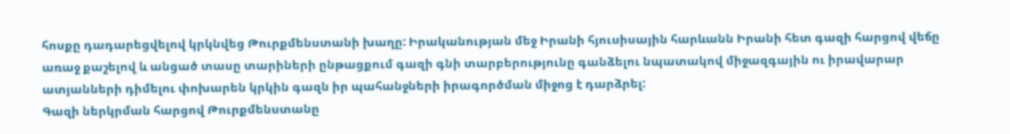հոսքը դադարեցվելով կրկնվեց Թուրքմենստանի խաղը: Իրականության մեջ Իրանի հյուսիսային հարևանն Իրանի հետ գազի հարցով վեճը առաջ քաշելով և անցած տասը տարիների ընթացքում գազի գնի տարբերությունը գանձելու նպատակով միջազգային ու իրավարար ատյանների դիմելու փոխարեն կրկին գազն իր պահանջների իրագործման միջոց է դարձրել:
Գազի ներկրման հարցով Թուրքմենստանը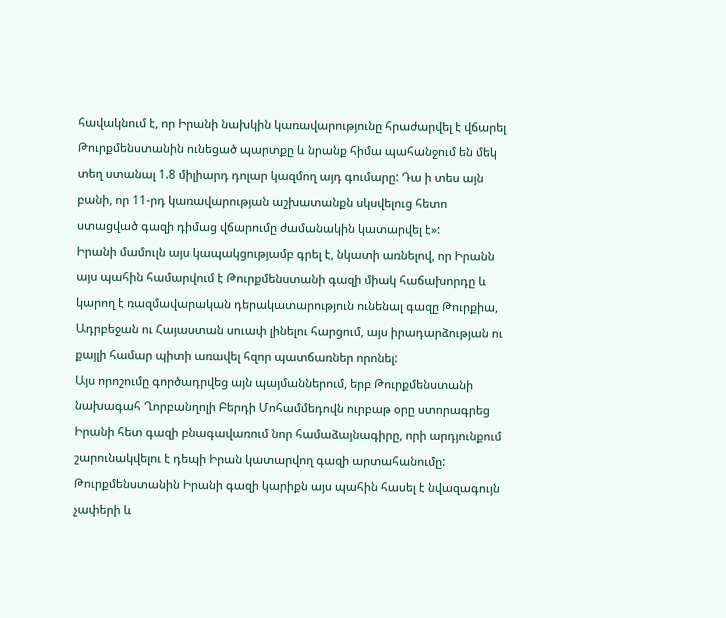հավակնում է, որ Իրանի նախկին կառավարությունը հրաժարվել է վճարել Թուրքմենստանին ունեցած պարտքը և նրանք հիմա պահանջում են մեկ տեղ ստանալ 1.8 միլիարդ դոլար կազմող այդ գումարը: Դա ի տես այն բանի, որ 11-րդ կառավարության աշխատանքն սկսվելուց հետո ստացված գազի դիմաց վճարումը ժամանակին կատարվել է»:
Իրանի մամուլն այս կապակցությամբ գրել է, նկատի առնելով, որ Իրանն այս պահին համարվում է Թուրքմենստանի գազի միակ հաճախորդը և կարող է ռազմավարական դերակատարություն ունենալ գազը Թուրքիա, Ադրբեջան ու Հայաստան սուափ լինելու հարցում, այս իրադարձության ու քայլի համար պիտի առավել հզոր պատճառներ որոնել:
Այս որոշումը գործադրվեց այն պայմաններում, երբ Թուրքմենստանի նախագահ Ղորբանղոլի Բերդի Մոհամմեդովն ուրբաթ օրը ստորագրեց Իրանի հետ գազի բնագավառում նոր համաձայնագիրը, որի արդյունքում շարունակվելու է դեպի Իրան կատարվող գազի արտահանումը:
Թուրքմենստանին Իրանի գազի կարիքն այս պահին հասել է նվազագույն չափերի և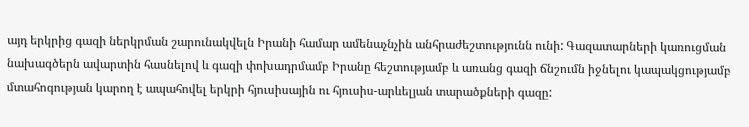այդ երկրից գազի ներկրման շարունակվելն Իրանի համար ամենաչնչին անհրաժեշտությունն ունի: Գազատարների կառուցման նախագծերն ավարտին հասնելով և գազի փոխադրմամբ Իրանը հեշտությամբ և առանց գազի ճնշումն իջնելու կապակցությամբ մտահոգության կարող է ապահովել երկրի հյուսիսային ու հյուսիս-արևելյան տարածքների գազը: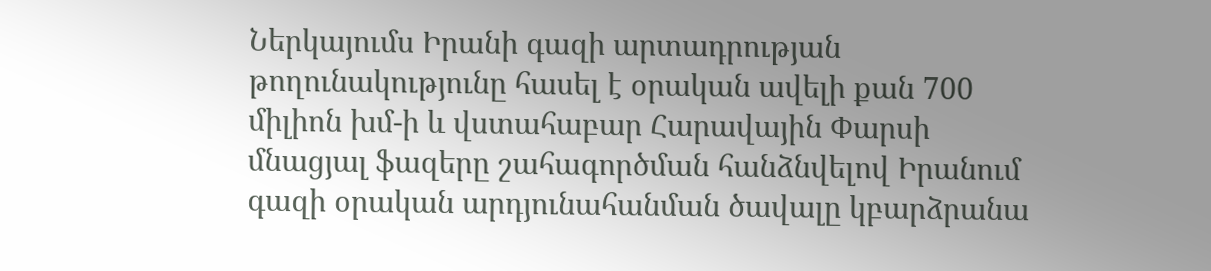Ներկայումս Իրանի գազի արտադրության թողունակությունը հասել է օրական ավելի քան 700 միլիոն խմ-ի և վստահաբար Հարավային Փարսի մնացյալ ֆազերը շահագործման հանձնվելով Իրանում գազի օրական արդյունահանման ծավալը կբարձրանա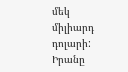մեկ միլիարդ դոլարի: Իրանը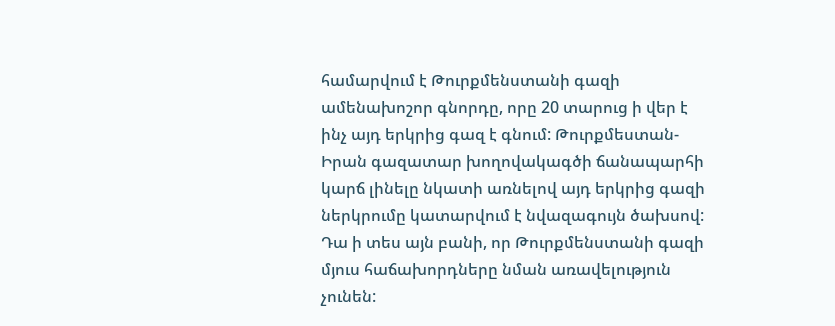համարվում է Թուրքմենստանի գազի ամենախոշոր գնորդը, որը 20 տարուց ի վեր է ինչ այդ երկրից գազ է գնում: Թուրքմեստան-Իրան գազատար խողովակագծի ճանապարհի կարճ լինելը նկատի առնելով այդ երկրից գազի ներկրումը կատարվում է նվազագույն ծախսով: Դա ի տես այն բանի, որ Թուրքմենստանի գազի մյուս հաճախորդները նման առավելություն չունեն: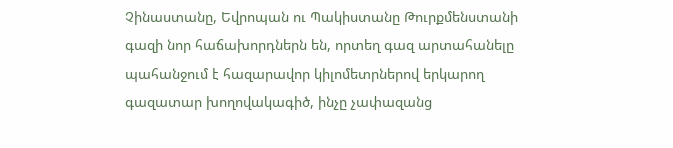Չինաստանը, Եվրոպան ու Պակիստանը Թուրքմենստանի գազի նոր հաճախորդներն են, որտեղ գազ արտահանելը պահանջում է հազարավոր կիլոմետրներով երկարող գազատար խողովակագիծ, ինչը չափազանց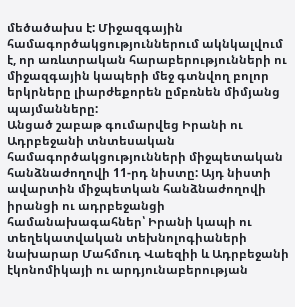մեծածախս է: Միջազգային համագործակցություններում ակնկալվում է, որ առևտրական հարաբերությունների ու միջազգային կապերի մեջ գտնվող բոլոր երկրները լիարժեքորեն ըմբռնեն միմյանց պայմանները:
Անցած շաբաթ գումարվեց Իրանի ու Ադրբեջանի տնտեսական համագործակցությունների միջպետական հանձնաժողովի 11-րդ նիստը: Այդ նիստի ավարտին միջպետկան հանձնաժողովի իրանցի ու ադրբեջանցի համանախագահներ՝ Իրանի կապի ու տեղեկատվական տեխնոլոգիաների նախարար Մահմուդ Վաեզիի և Ադրբեջանի էկոնոմիկայի ու արդյունաբերության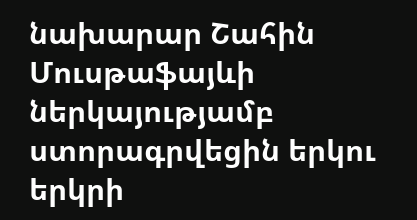նախարար Շահին Մուսթաֆայևի ներկայությամբ ստորագրվեցին երկու երկրի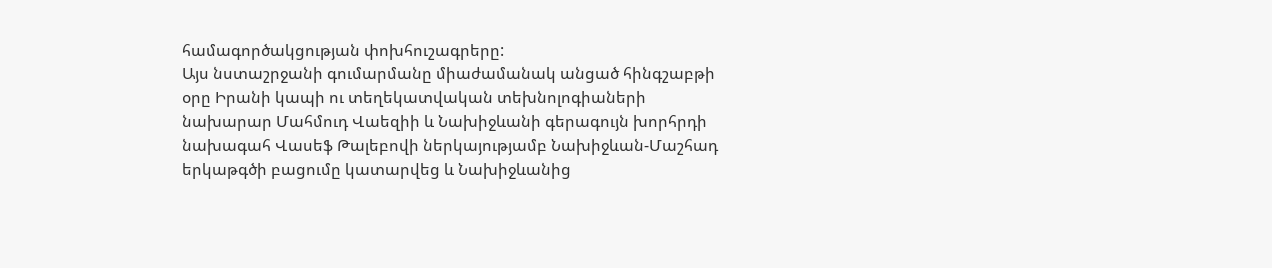համագործակցության փոխհուշագրերը:
Այս նստաշրջանի գումարմանը միաժամանակ անցած հինգշաբթի օրը Իրանի կապի ու տեղեկատվական տեխնոլոգիաների նախարար Մահմուդ Վաեզիի և Նախիջևանի գերագույն խորհրդի նախագահ Վասեֆ Թալեբովի ներկայությամբ Նախիջևան-Մաշհադ երկաթգծի բացումը կատարվեց և Նախիջևանից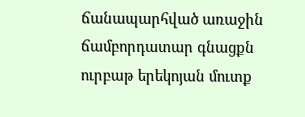ճանապարհված առաջին ճամբորդատար գնացքն ուրբաթ երեկոյան մուտք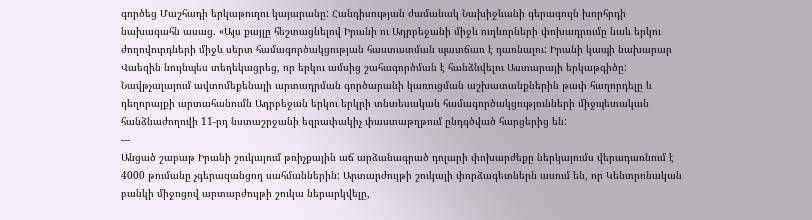գործեց Մաշհադի երկաթուղու կայարանը: Հանդիսության ժամանակ Նախիջևանի գերագույն խորհրդի նախագահն ասաց. «Այս քայլը հեշտացնելով Իրանի ու Ադրբեջանի միջև ուղևորների փոխադրումը նաև երկու ժողովուրդների միջև սերտ համագործակցության հաստատման պատճառ է դառնալու: Իրանի կապի նախարար Վաեզին նույնպես տեղեկացրեց, որ երկու ամսից շահագործման է հանձնվելու Աստարայի երկաթգիծը:
Նավթչալայում ավտոմեքենայի արտադրման գործարանի կառուցման աշխատանքներին թափ հաղորդելը և դեղորայքի արտահանումն Ադրբեջան երկու երկրի տնտեսական համագործակցությունների միջպետական հանձնաժողովի 11-րդ նստաշրջանի եզրափակիչ փաստաթղթում ընդգծված հարցերից են:
---
Անցած շաբաթ Իրանի շուկայում թռիչքային աճ արձանագրած դոլարի փոխարժեքը ներկայումս վերադառնում է 4000 թումանը չգերազանցող սահմաններին: Արտարժույթի շուկայի փորձագետներն ասում են, որ Կենտրոնական բանկի միջոցով արտարժույթի շուկա ներարկվելը,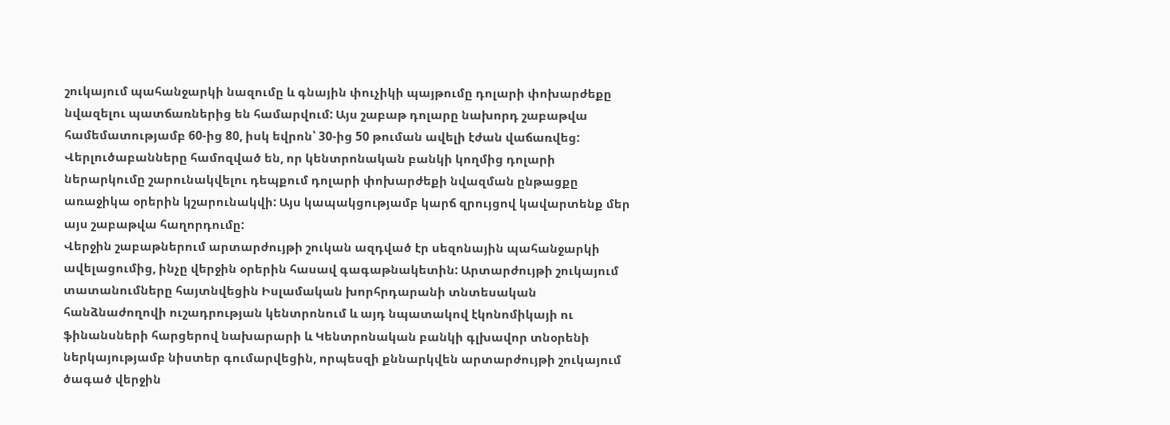շուկայում պահանջարկի նազումը և գնային փուչիկի պայթումը դոլարի փոխարժեքը նվազելու պատճառներից են համարվում: Այս շաբաթ դոլարը նախորդ շաբաթվա համեմատությամբ 60-ից 80, իսկ եվրոն՝ 30-ից 50 թուման ավելի էժան վաճառվեց: Վերլուծաբանները համոզված են, որ կենտրոնական բանկի կողմից դոլարի ներարկումը շարունակվելու դեպքում դոլարի փոխարժեքի նվազման ընթացքը առաջիկա օրերին կշարունակվի: Այս կապակցությամբ կարճ զրույցով կավարտենք մեր այս շաբաթվա հաղորդումը:
Վերջին շաբաթներում արտարժույթի շուկան ազդված էր սեզոնային պահանջարկի ավելացումից, ինչը վերջին օրերին հասավ գագաթնակետին: Արտարժույթի շուկայում տատանումները հայտնվեցին Իսլամական խորհրդարանի տնտեսական հանձնաժողովի ուշադրության կենտրոնում և այդ նպատակով էկոնոմիկայի ու ֆինանսների հարցերով նախարարի և Կենտրոնական բանկի գլխավոր տնօրենի ներկայությամբ նիստեր գումարվեցին, որպեսզի քննարկվեն արտարժույթի շուկայում ծագած վերջին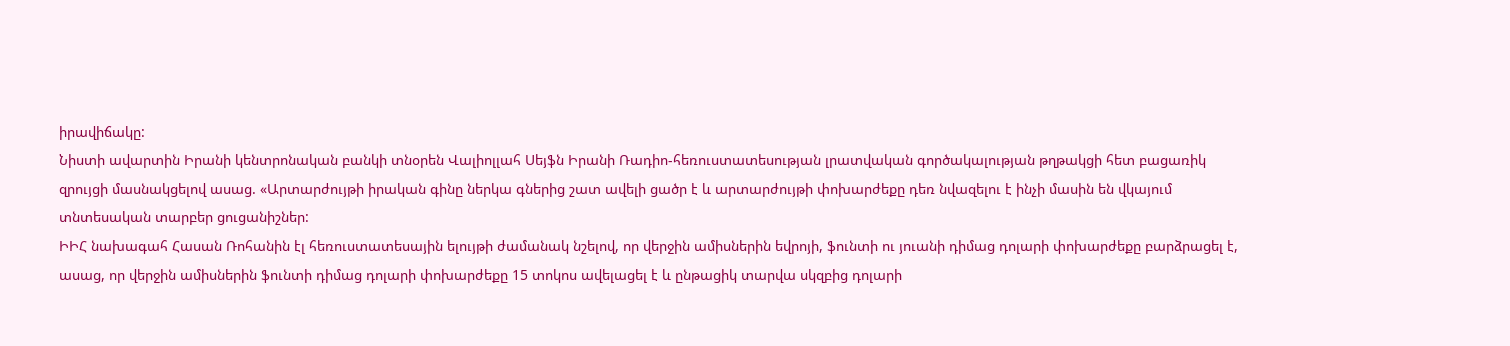իրավիճակը:
Նիստի ավարտին Իրանի կենտրոնական բանկի տնօրեն Վալիոլլահ Սեյֆն Իրանի Ռադիո-հեռուստատեսության լրատվական գործակալության թղթակցի հետ բացառիկ զրույցի մասնակցելով ասաց. «Արտարժույթի իրական գինը ներկա գներից շատ ավելի ցածր է և արտարժույթի փոխարժեքը դեռ նվազելու է ինչի մասին են վկայում տնտեսական տարբեր ցուցանիշներ:
ԻԻՀ նախագահ Հասան Ռոհանին էլ հեռուստատեսային ելույթի ժամանակ նշելով, որ վերջին ամիսներին եվրոյի, ֆունտի ու յուանի դիմաց դոլարի փոխարժեքը բարձրացել է, ասաց, որ վերջին ամիսներին ֆունտի դիմաց դոլարի փոխարժեքը 15 տոկոս ավելացել է և ընթացիկ տարվա սկզբից դոլարի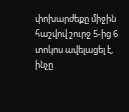փոխարժեքը միջին հաշվով շուրջ 5-ից 6 տոկոս ավելացել է, ինչը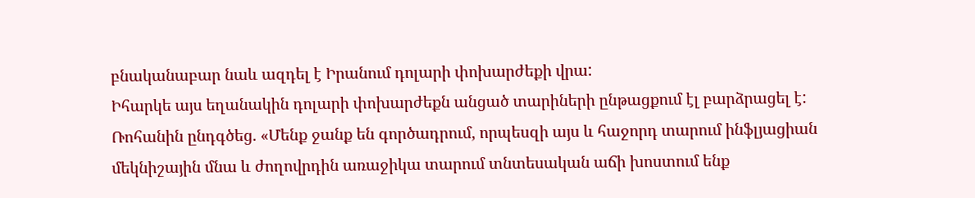բնականաբար նաև ազդել է Իրանում դոլարի փոխարժեքի վրա:
Իհարկե այս եղանակին դոլարի փոխարժեքն անցած տարիների ընթացքում էլ բարձրացել է: Ռոհանին ընդգծեց. «Մենք ջանք են գործադրում, որպեսզի այս և հաջորդ տարում ինֆլյացիան մեկնիշային մնա և ժողովրդին առաջիկա տարում տնտեսական աճի խոստում ենք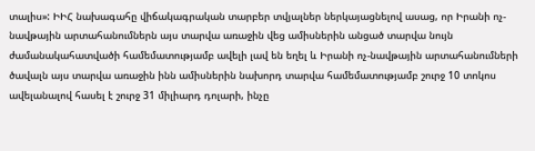տալիս»: ԻԻՀ նախագահը վիճակագրական տարբեր տվյալներ ներկայացնելով ասաց, որ Իրանի ոչ-նավթային արտահանումներն այս տարվա առաջին վեց ամիսներին անցած տարվա նույն ժամանակահատվածի համեմատությամբ ավելի լավ են եղել և Իրանի ոչ-նավթային արտահանումների ծավալն այս տարվա առաջին ինն ամիսներին նախորդ տարվա համեմատությամբ շուրջ 10 տոկոս ավելանալով հասել է շուրջ 31 միլիարդ դոլարի, ինչը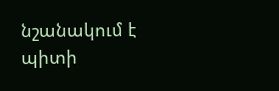նշանակում է պիտի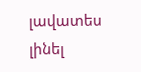լավատես լինել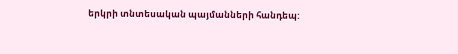երկրի տնտեսական պայմանների հանդեպ: